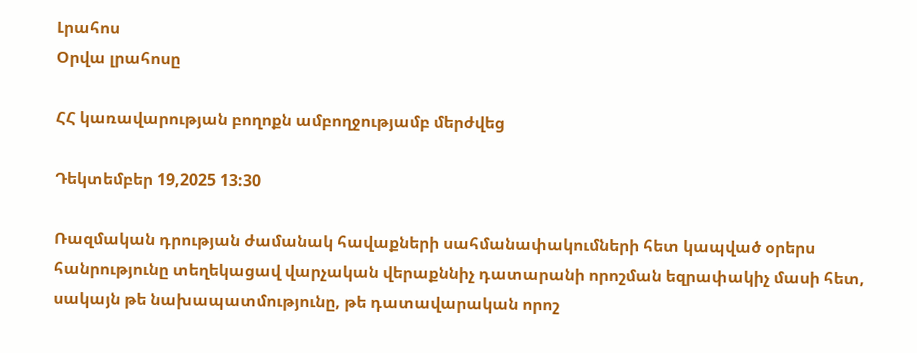Լրահոս
Օրվա լրահոսը

ՀՀ կառավարության բողոքն ամբողջությամբ մերժվեց

Դեկտեմբեր 19,2025 13:30

Ռազմական դրության ժամանակ հավաքների սահմանափակումների հետ կապված օրերս հանրությունը տեղեկացավ վարչական վերաքննիչ դատարանի որոշման եզրափակիչ մասի հետ, սակայն թե նախապատմությունը, թե դատավարական որոշ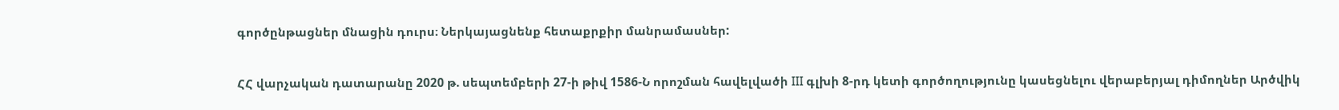գործընթացներ մնացին դուրս։ Ներկայացնենք հետաքրքիր մանրամասներ:

ՀՀ վարչական դատարանը 2020 թ. սեպտեմբերի 27-ի թիվ 1586-Ն որոշման հավելվածի III գլխի 8-րդ կետի գործողությունը կասեցնելու վերաբերյալ դիմողներ Արծվիկ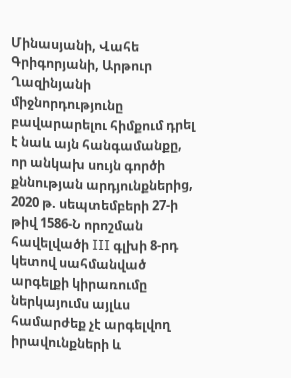Մինասյանի, Վահե Գրիգորյանի, Արթուր Ղազինյանի միջնորդությունը բավարարելու հիմքում դրել է նաև այն հանգամանքը, որ անկախ սույն գործի քննության արդյունքներից, 2020 թ. սեպտեմբերի 27-ի թիվ 1586-Ն որոշման հավելվածի III գլխի 8-րդ կետով սահմանված արգելքի կիրառումը ներկայումս այլևս համարժեք չէ արգելվող իրավունքների և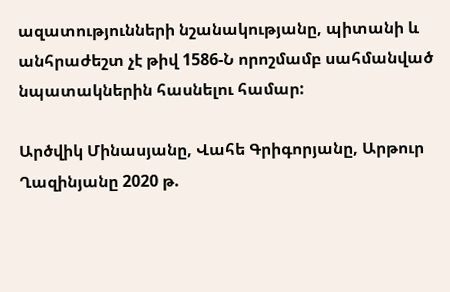ազատությունների նշանակությանը, պիտանի և անհրաժեշտ չէ թիվ 1586-Ն որոշմամբ սահմանված նպատակներին հասնելու համար:

Արծվիկ Մինասյանը, Վահե Գրիգորյանը, Արթուր Ղազինյանը 2020 թ.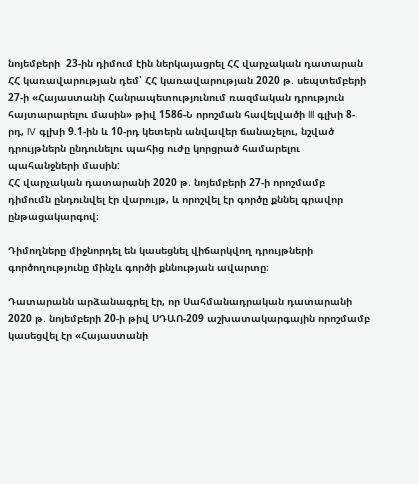նոյեմբերի  23-ին դիմում էին ներկայացրել ՀՀ վարչական դատարան ՀՀ կառավարության դեմ՝ ՀՀ կառավարության 2020 թ. սեպտեմբերի 27-ի «Հայաստանի Հանրապետությունում ռազմական դրություն հայտարարելու մասին» թիվ 1586-Ն որոշման հավելվածի III գլխի 8- րդ, IV գլխի 9.1-ին և 10-րդ կետերն անվավեր ճանաչելու, նշված դրույթներն ընդունելու պահից ուժը կորցրած համարելու պահանջների մասին:
ՀՀ վարչական դատարանի 2020 թ. նոյեմբերի 27-ի որոշմամբ դիմումն ընդունվել էր վարույթ, և որոշվել էր գործը քննել գրավոր ընթացակարգով։

Դիմողները միջնորդել են կասեցնել վիճարկվող դրույթների գործողությունը մինչև գործի քննության ավարտը։

Դատարանն արձանագրել էր, որ Սահմանադրական դատարանի 2020 թ. նոյեմբերի 20-ի թիվ ՍԴԱՈ-209 աշխատակարգային որոշմամբ կասեցվել էր «Հայաստանի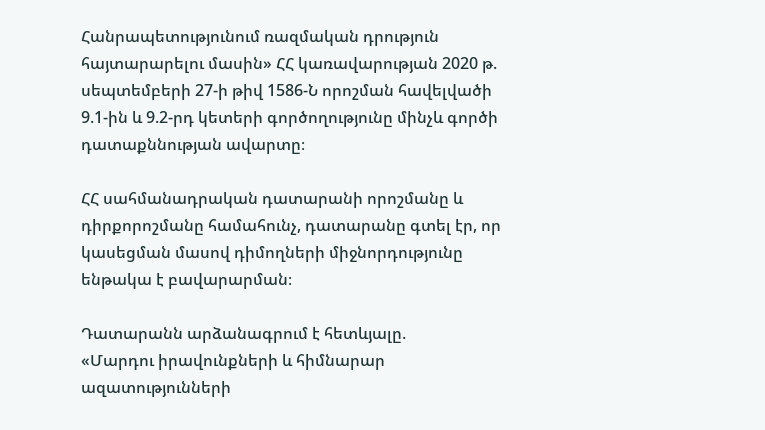Հանրապետությունում ռազմական դրություն հայտարարելու մասին» ՀՀ կառավարության 2020 թ. սեպտեմբերի 27-ի թիվ 1586-Ն որոշման հավելվածի 9.1-ին և 9.2-րդ կետերի գործողությունը մինչև գործի դատաքննության ավարտը։

ՀՀ սահմանադրական դատարանի որոշմանը և դիրքորոշմանը համահունչ, դատարանը գտել էր, որ կասեցման մասով դիմողների միջնորդությունը ենթակա է բավարարման։

Դատարանն արձանագրում է հետևյալը.
«Մարդու իրավունքների և հիմնարար ազատությունների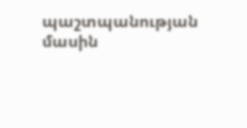պաշտպանության մասին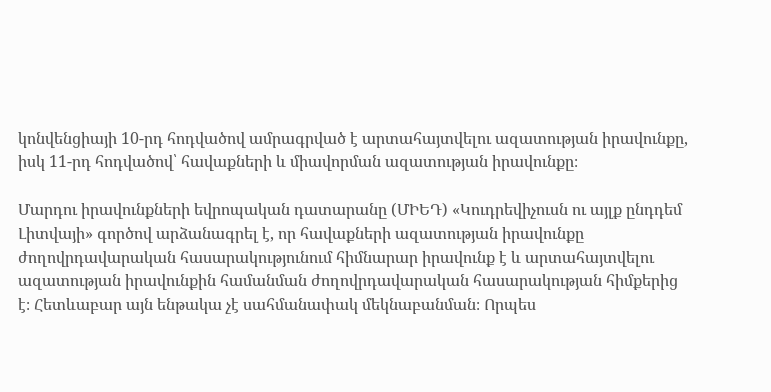կոնվենցիայի 10-րդ հոդվածով ամրագրված է արտահայտվելու ազատության իրավունքը, իսկ 11-րդ հոդվածով՝ հավաքների և միավորման ազատության իրավունքը։

Մարդու իրավունքների եվրոպական դատարանը (ՄԻԵԴ) «Կուդրեվիչուսն ու այլք ընդդեմ Լիտվայի» գործով արձանագրել է, որ հավաքների ազատության իրավունքը ժողովրդավարական հասարակությունում հիմնարար իրավունք է և արտահայտվելու ազատության իրավունքին համանման ժողովրդավարական հասարակության հիմքերից է։ Հետևաբար այն ենթակա չէ սահմանափակ մեկնաբանման։ Որպես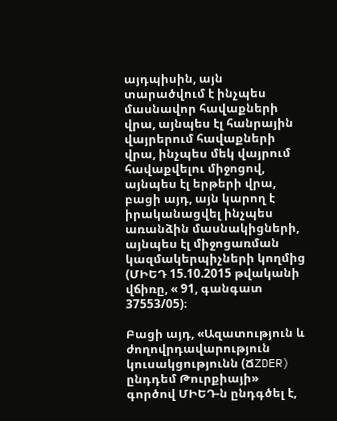այդպիսին, այն տարածվում է ինչպես մասնավոր հավաքների վրա, այնպես էլ հանրային վայրերում հավաքների վրա, ինչպես մեկ վայրում հավաքվելու միջոցով, այնպես էլ երթերի վրա, բացի այդ, այն կարող է իրականացվել ինչպես առանձին մասնակիցների, այնպես էլ միջոցառման կազմակերպիչների կողմից (ՄԻԵԴ 15.10.2015 թվականի վճիռը, « 91, գանգատ 37553/05)։

Բացի այդ, «Ազատություն և ժողովրդավարություն կուսակցությունն (ՃZDER) ընդդեմ Թուրքիայի» գործով ՄԻԵԴ-ն ընդգծել է,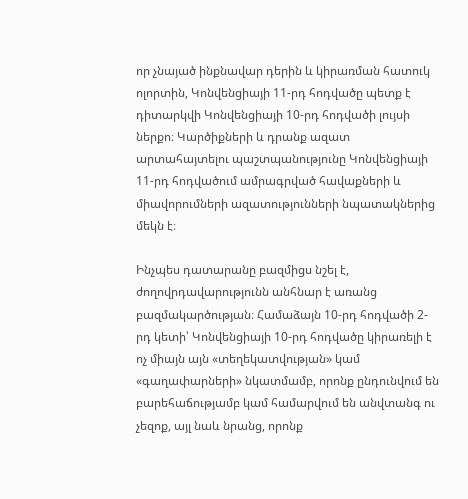որ չնայած ինքնավար դերին և կիրառման հատուկ ոլորտին, Կոնվենցիայի 11-րդ հոդվածը պետք է դիտարկվի Կոնվենցիայի 10-րդ հոդվածի լույսի ներքո։ Կարծիքների և դրանք ազատ արտահայտելու պաշտպանությունը Կոնվենցիայի 11-րդ հոդվածում ամրագրված հավաքների և միավորումների ազատությունների նպատակներից մեկն է։

Ինչպես դատարանը բազմիցս նշել է, ժողովրդավարությունն անհնար է առանց բազմակարծության։ Համաձայն 10-րդ հոդվածի 2-րդ կետի՝ Կոնվենցիայի 10-րդ հոդվածը կիրառելի է ոչ միայն այն «տեղեկատվության» կամ «գաղափարների» նկատմամբ, որոնք ընդունվում են բարեհաճությամբ կամ համարվում են անվտանգ ու չեզոք, այլ նաև նրանց, որոնք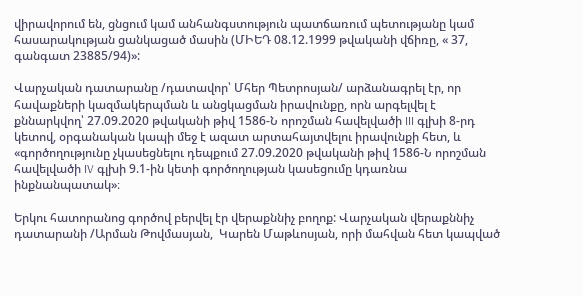վիրավորում են, ցնցում կամ անհանգստություն պատճառում պետությանը կամ հասարակության ցանկացած մասին (ՄԻԵԴ 08.12.1999 թվականի վճիռը, « 37, գանգատ 23885/94)»:

Վարչական դատարանը /դատավոր՝ Մհեր Պետրոսյան/ արձանագրել էր, որ հավաքների կազմակերպման և անցկացման իրավունքը, որն արգելվել է քննարկվող՝ 27.09.2020 թվականի թիվ 1586-Ն որոշման հավելվածի III գլխի 8-րդ կետով, օրգանական կապի մեջ է ազատ արտահայտվելու իրավունքի հետ, և «գործողությունը չկասեցնելու դեպքում 27.09.2020 թվականի թիվ 1586-Ն որոշման հավելվածի IV գլխի 9.1-ին կետի գործողության կասեցումը կդառնա ինքնանպատակ»։

Երկու հատորանոց գործով բերվել էր վերաքննիչ բողոք: Վարչական վերաքննիչ դատարանի /Արման Թովմասյան,  Կարեն Մաթևոսյան, որի մահվան հետ կապված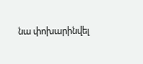նա փոխարինվել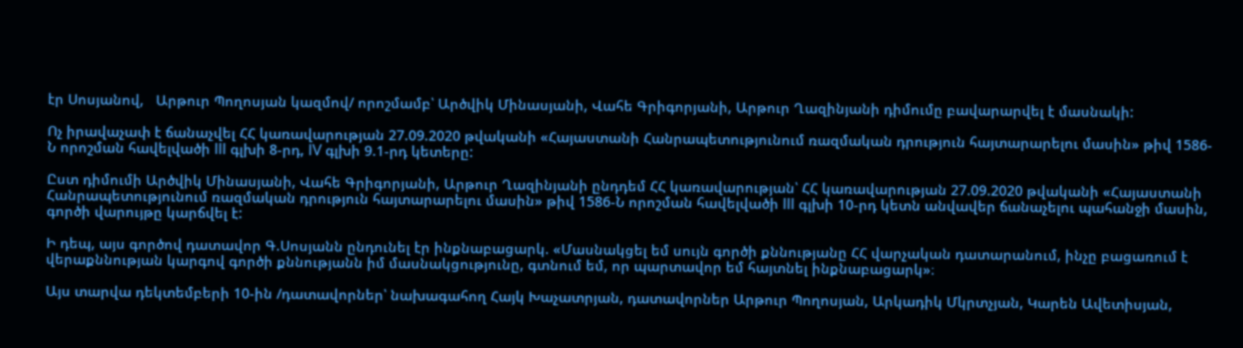էր Սոսյանով,   Արթուր Պողոսյան կազմով/ որոշմամբ՝ Արծվիկ Մինասյանի, Վահե Գրիգորյանի, Արթուր Ղազինյանի դիմումը բավարարվել է մասնակի:

Ոչ իրավաչափ է ճանաչվել ՀՀ կառավարության 27.09.2020 թվականի «Հայաստանի Հանրապետությունում ռազմական դրություն հայտարարելու մասին» թիվ 1586-Ն որոշման հավելվածի III գլխի 8-րդ, IV գլխի 9.1-րդ կետերը:

Ըստ դիմումի Արծվիկ Մինասյանի, Վահե Գրիգորյանի, Արթուր Ղազինյանի ընդդեմ ՀՀ կառավարության՝ ՀՀ կառավարության 27.09.2020 թվականի «Հայաստանի Հանրապետությունում ռազմական դրություն հայտարարելու մասին» թիվ 1586-Ն որոշման հավելվածի III գլխի 10-րդ կետն անվավեր ճանաչելու պահանջի մասին, գործի վարույթը կարճվել է:

Ի դեպ, այս գործով դատավոր Գ.Սոսյանն ընդունել էր ինքնաբացարկ. «Մասնակցել եմ սույն գործի քննությանը ՀՀ վարչական դատարանում, ինչը բացառում է վերաքննության կարգով գործի քննությանն իմ մասնակցությունը, գտնում եմ, որ պարտավոր եմ հայտնել ինքնաբացարկ»։

Այս տարվա դեկտեմբերի 10-ին /դատավորներ՝ նախագահող Հայկ Խաչատրյան, դատավորներ Արթուր Պողոսյան, Արկադիկ Մկրտչյան, Կարեն Ավետիսյան,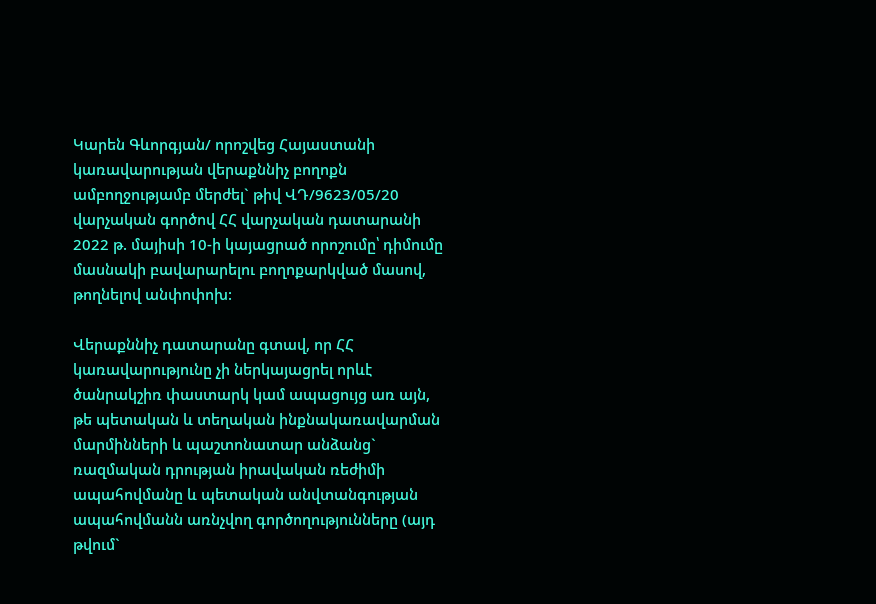Կարեն Գևորգյան/ որոշվեց Հայաստանի կառավարության վերաքննիչ բողոքն ամբողջությամբ մերժել` թիվ ՎԴ/9623/05/20 վարչական գործով ՀՀ վարչական դատարանի 2022 թ. մայիսի 10-ի կայացրած որոշումը՝ դիմումը մասնակի բավարարելու բողոքարկված մասով, թողնելով անփոփոխ:

Վերաքննիչ դատարանը գտավ, որ ՀՀ կառավարությունը չի ներկայացրել որևէ ծանրակշիռ փաստարկ կամ ապացույց առ այն, թե պետական և տեղական ինքնակառավարման մարմինների և պաշտոնատար անձանց` ռազմական դրության իրավական ռեժիմի ապահովմանը և պետական անվտանգության ապահովմանն առնչվող գործողությունները (այդ թվում`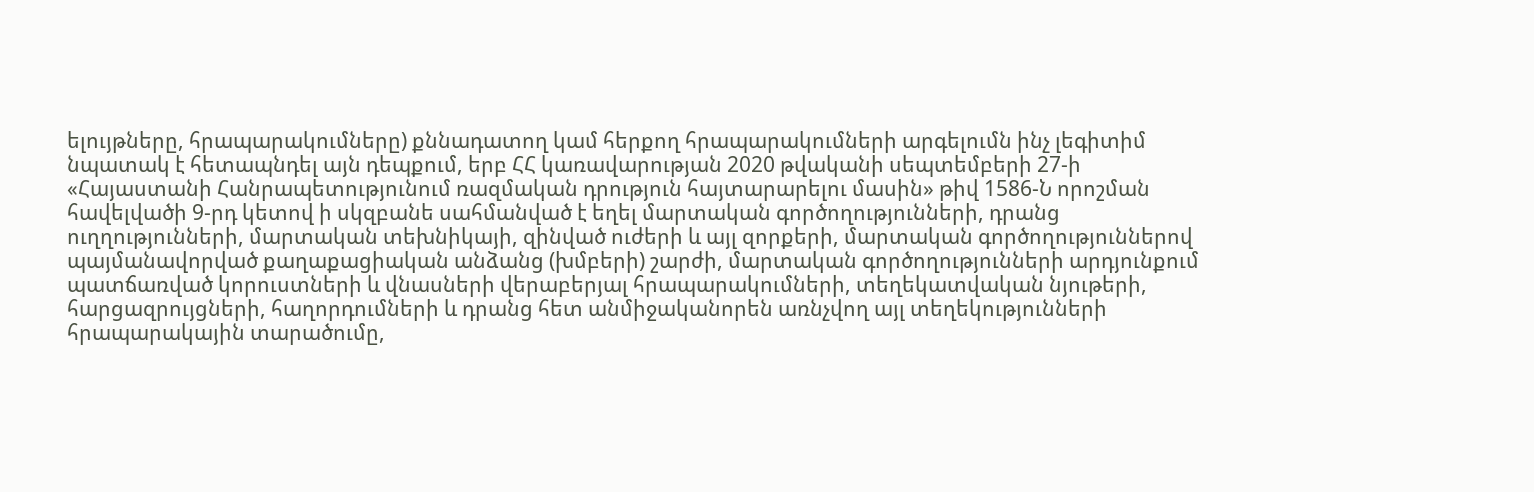ելույթները, հրապարակումները) քննադատող կամ հերքող հրապարակումների արգելումն ինչ լեգիտիմ նպատակ է հետապնդել այն դեպքում, երբ ՀՀ կառավարության 2020 թվականի սեպտեմբերի 27-ի «Հայաստանի Հանրապետությունում ռազմական դրություն հայտարարելու մասին» թիվ 1586-Ն որոշման հավելվածի 9-րդ կետով ի սկզբանե սահմանված է եղել մարտական գործողությունների, դրանց ուղղությունների, մարտական տեխնիկայի, զինված ուժերի և այլ զորքերի, մարտական գործողություններով պայմանավորված քաղաքացիական անձանց (խմբերի) շարժի, մարտական գործողությունների արդյունքում պատճառված կորուստների և վնասների վերաբերյալ հրապարակումների, տեղեկատվական նյութերի, հարցազրույցների, հաղորդումների և դրանց հետ անմիջականորեն առնչվող այլ տեղեկությունների հրապարակային տարածումը,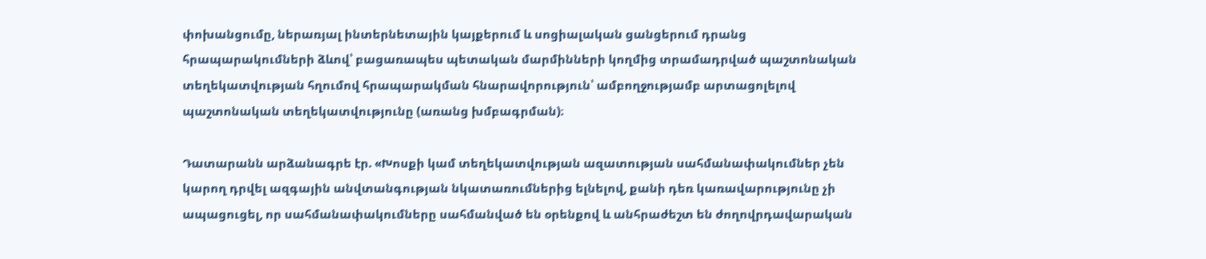փոխանցումը, ներառյալ ինտերնետային կայքերում և սոցիալական ցանցերում դրանց հրապարակումների ձևով՝ բացառապես պետական մարմինների կողմից տրամադրված պաշտոնական տեղեկատվության հղումով հրապարակման հնարավորություն՝ ամբողջությամբ արտացոլելով պաշտոնական տեղեկատվությունը (առանց խմբագրման)։

Դատարանն արձանագրե էր. «Խոսքի կամ տեղեկատվության ազատության սահմանափակումներ չեն կարող դրվել ազգային անվտանգության նկատառումներից ելնելով, քանի դեռ կառավարությունը չի ապացուցել, որ սահմանափակումները սահմանված են օրենքով և անհրաժեշտ են ժողովրդավարական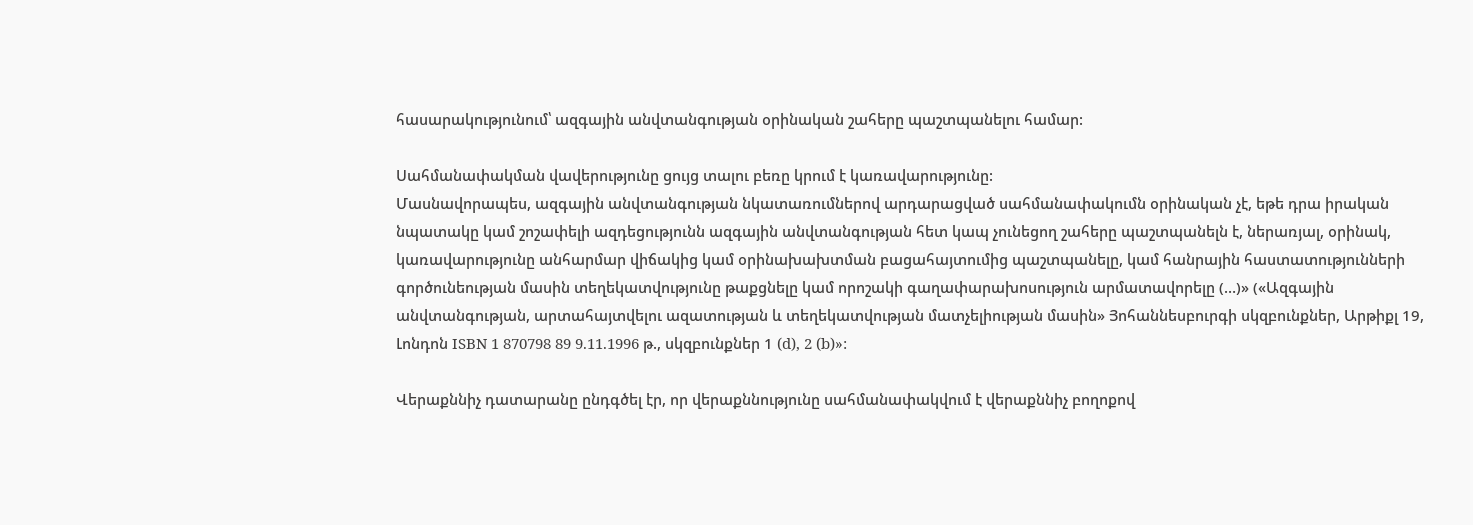հասարակությունում՝ ազգային անվտանգության օրինական շահերը պաշտպանելու համար:

Սահմանափակման վավերությունը ցույց տալու բեռը կրում է կառավարությունը:
Մասնավորապես, ազգային անվտանգության նկատառումներով արդարացված սահմանափակումն օրինական չէ, եթե դրա իրական նպատակը կամ շոշափելի ազդեցությունն ազգային անվտանգության հետ կապ չունեցող շահերը պաշտպանելն է, ներառյալ, օրինակ, կառավարությունը անհարմար վիճակից կամ օրինախախտման բացահայտումից պաշտպանելը, կամ հանրային հաստատությունների գործունեության մասին տեղեկատվությունը թաքցնելը կամ որոշակի գաղափարախոսություն արմատավորելը (…)» («Ազգային անվտանգության, արտահայտվելու ազատության և տեղեկատվության մատչելիության մասին» Յոհաննեսբուրգի սկզբունքներ, Արթիքլ 19, Լոնդոն ISBN 1 870798 89 9.11.1996 թ., սկզբունքներ 1 (d), 2 (b)»:

Վերաքննիչ դատարանը ընդգծել էր, որ վերաքննությունը սահմանափակվում է վերաքննիչ բողոքով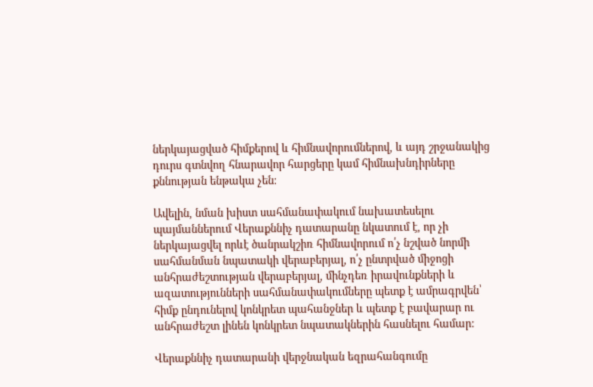ներկայացված հիմքերով և հիմնավորումներով, և այդ շրջանակից դուրս գտնվող հնարավոր հարցերը կամ հիմնախնդիրները քննության ենթակա չեն։

Ավելին, նման խիստ սահմանափակում նախատեսելու պայմաններում Վերաքննիչ դատարանը նկատում է, որ չի ներկայացվել որևէ ծանրակշիռ հիմնավորում ո՛չ նշված նորմի սահմանման նպատակի վերաբերյալ, ո՛չ ընտրված միջոցի անհրաժեշտության վերաբերյալ, մինչդեռ իրավունքների և ազատությունների սահմանափակումները պետք է ամրագրվեն՝ հիմք ընդունելով կոնկրետ պահանջներ և պետք է բավարար ու անհրաժեշտ լինեն կոնկրետ նպատակներին հասնելու համար:

Վերաքննիչ դատարանի վերջնական եզրահանգումը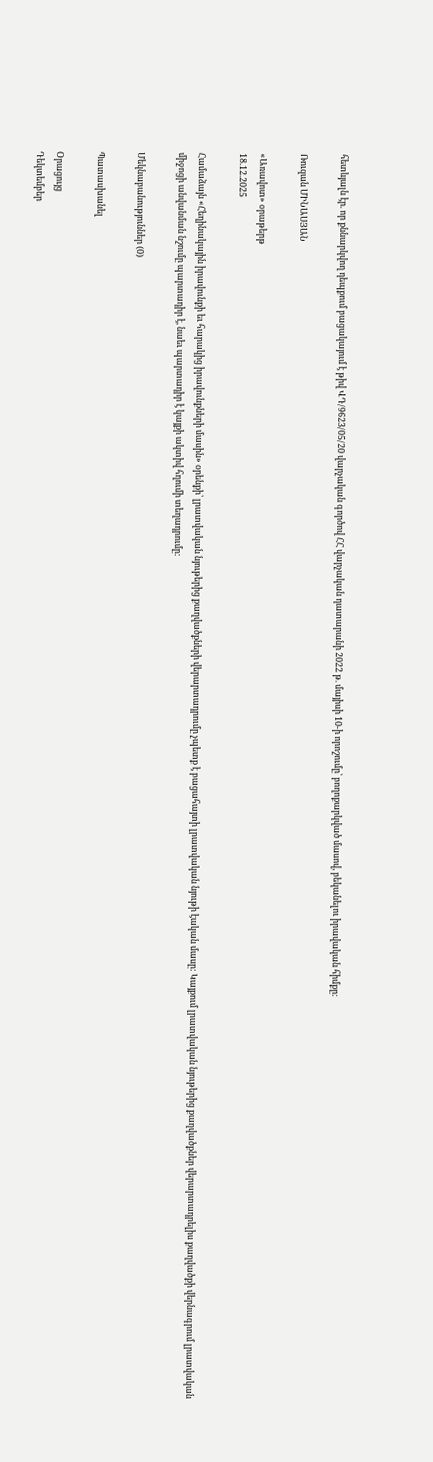հետևյալն էր. որ քննարկվող դեպքում բացակայում է թիվ ՎԴ/9623/05/20 վարչական գործով ՀՀ վարչական դատարանի 2022 թ. մայիսի 10-ի որոշումը՝ բողոքարկված մասով, բեկանելու իրավական հիմքը։

Ռուզան ՄԻՆԱՍՅԱՆ

«Առավոտ» օրաթերթ
18.12.2025

Համաձայն «Հեղինակային իրավունքի եւ հարակից իրավունքների մասին» օրենքի՝ լրատվական նյութերից քաղվածքների վերարտադրումը չպետք է բացահայտի լրատվական նյութի էական մասը: Կայքում լրատվական նյութերից քաղվածքներ վերարտադրելիս քաղվածքի վերնագրում լրատվական միջոցի անվանման նշումը պարտադիր է, նաեւ պարտադիր է կայքի ակտիվ հղումի տեղադրումը:

Մեկնաբանություններ (0)

Պատասխանել

Օրացույց
Դեկտեմբեր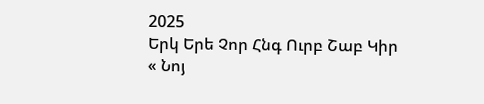2025
Երկ Երե Չոր Հնգ Ուրբ Շաբ Կիր
« Նոյ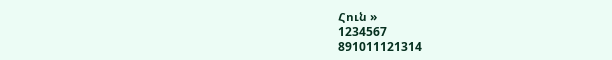Հուն »
1234567
891011121314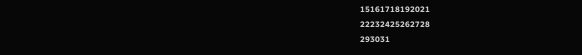15161718192021
22232425262728
293031